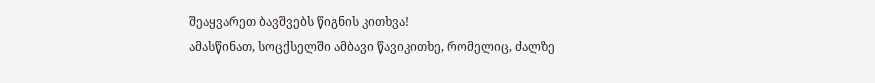შეაყვარეთ ბავშვებს წიგნის კითხვა!
ამასწინათ, სოცქსელში ამბავი წავიკითხე, რომელიც, ძალზე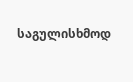საგულისხმოდ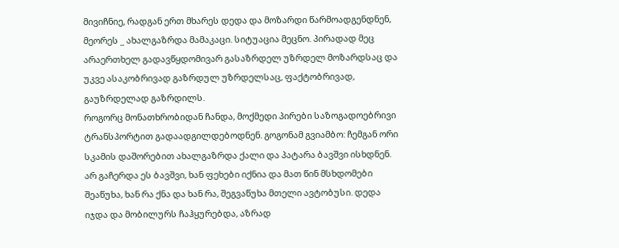მივიჩნიე, რადგან ერთ მხარეს დედა და მოზარდი წარმოადგენდნენ, მეორეს _ ახალგაზრდა მამაკაცი. სიტუაცია მეცნო. პირადად მეც არაერთხელ გადავწყდომივარ გასაზრდელ უზრდელ მოზარდსაც და უკვე ასაკობრივად გაზრდულ უზრდელსაც, ფაქტობრივად, გაუზრდელად გაზრდილს.
როგორც მონათხრობიდან ჩანდა, მოქმედი პირები საზოგადოებრივი ტრანსპორტით გადაადგილდებოდნენ. გოგონამ გვიამბო: ჩემგან ორი სკამის დაშორებით ახალგაზრდა ქალი და პატარა ბავშვი ისხდნენ. არ გაჩერდა ეს ბავშვი, ხან ფეხები იქნია და მათ წინ მსხდომები შეაწუხა, ხან რა ქნა და ხან რა, შეგვაწუხა მთელი ავტობუსი. დედა იჯდა და მობილურს ჩაჰყურებდა, აზრად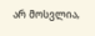არ მოსვლია,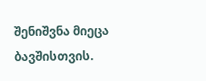შენიშვნა მიეცა ბავშისთვის.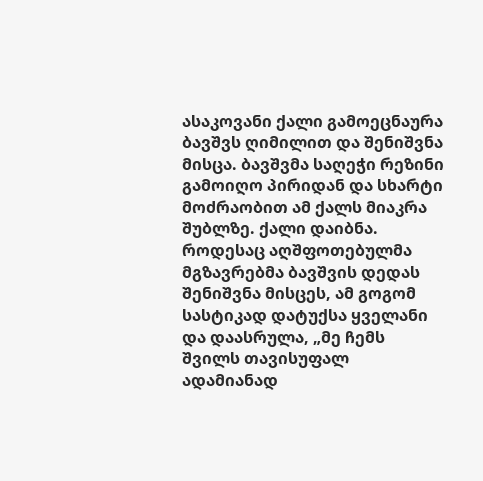ასაკოვანი ქალი გამოეცნაურა ბავშვს ღიმილით და შენიშვნა მისცა. ბავშვმა საღეჭი რეზინი გამოიღო პირიდან და სხარტი მოძრაობით ამ ქალს მიაკრა შუბლზე. ქალი დაიბნა. როდესაც აღშფოთებულმა მგზავრებმა ბავშვის დედას შენიშვნა მისცეს, ამ გოგომ სასტიკად დატუქსა ყველანი და დაასრულა, „მე ჩემს შვილს თავისუფალ ადამიანად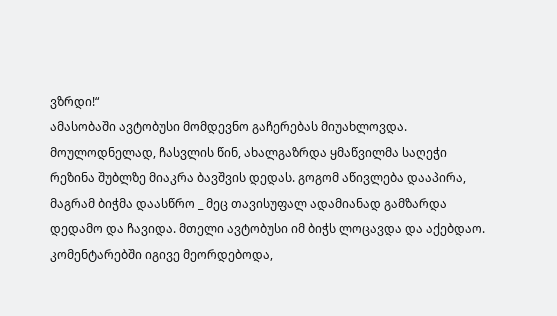ვზრდი!“
ამასობაში ავტობუსი მომდევნო გაჩერებას მიუახლოვდა. მოულოდნელად, ჩასვლის წინ, ახალგაზრდა ყმაწვილმა საღეჭი რეზინა შუბლზე მიაკრა ბავშვის დედას. გოგომ აწივლება დააპირა, მაგრამ ბიჭმა დაასწრო _ მეც თავისუფალ ადამიანად გამზარდა დედამო და ჩავიდა. მთელი ავტობუსი იმ ბიჭს ლოცავდა და აქებდაო. კომენტარებში იგივე მეორდებოდა,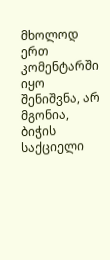მხოლოდ ერთ კომენტარში იყო შენიშვნა, არ მგონია, ბიჭის საქციელი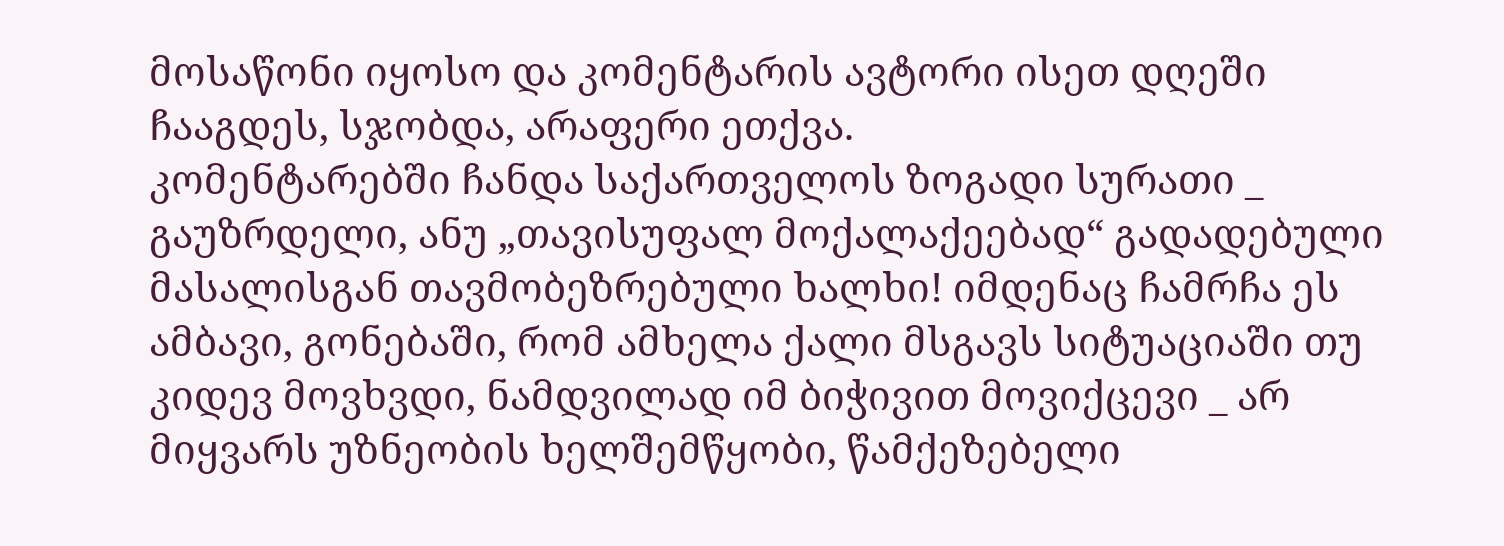მოსაწონი იყოსო და კომენტარის ავტორი ისეთ დღეში ჩააგდეს, სჯობდა, არაფერი ეთქვა.
კომენტარებში ჩანდა საქართველოს ზოგადი სურათი _ გაუზრდელი, ანუ „თავისუფალ მოქალაქეებად“ გადადებული მასალისგან თავმობეზრებული ხალხი! იმდენაც ჩამრჩა ეს ამბავი, გონებაში, რომ ამხელა ქალი მსგავს სიტუაციაში თუ კიდევ მოვხვდი, ნამდვილად იმ ბიჭივით მოვიქცევი _ არ მიყვარს უზნეობის ხელშემწყობი, წამქეზებელი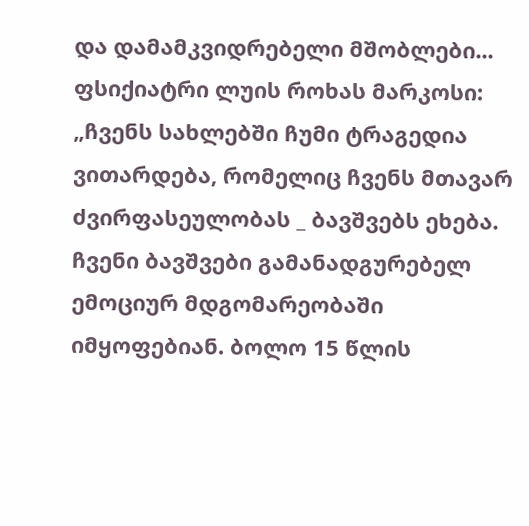და დამამკვიდრებელი მშობლები...
ფსიქიატრი ლუის როხას მარკოსი: „ჩვენს სახლებში ჩუმი ტრაგედია ვითარდება, რომელიც ჩვენს მთავარ ძვირფასეულობას _ ბავშვებს ეხება. ჩვენი ბავშვები გამანადგურებელ ემოციურ მდგომარეობაში იმყოფებიან. ბოლო 15 წლის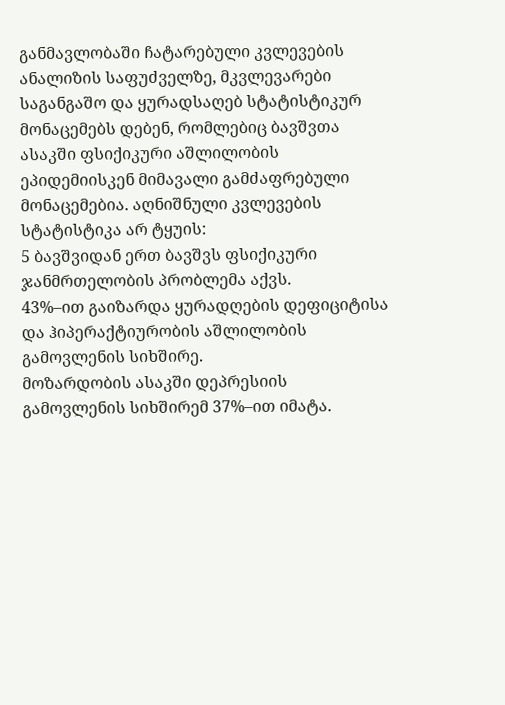განმავლობაში ჩატარებული კვლევების ანალიზის საფუძველზე, მკვლევარები საგანგაშო და ყურადსაღებ სტატისტიკურ მონაცემებს დებენ, რომლებიც ბავშვთა ასაკში ფსიქიკური აშლილობის ეპიდემიისკენ მიმავალი გამძაფრებული მონაცემებია. აღნიშნული კვლევების სტატისტიკა არ ტყუის:
5 ბავშვიდან ერთ ბავშვს ფსიქიკური ჯანმრთელობის პრობლემა აქვს.
43%–ით გაიზარდა ყურადღების დეფიციტისა და ჰიპერაქტიურობის აშლილობის გამოვლენის სიხშირე.
მოზარდობის ასაკში დეპრესიის გამოვლენის სიხშირემ 37%–ით იმატა.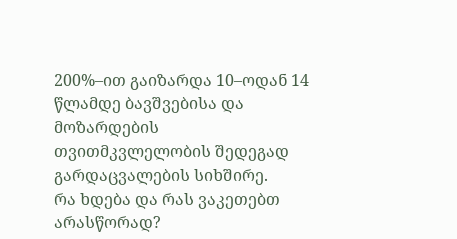200%–ით გაიზარდა 10–ოდან 14 წლამდე ბავშვებისა და მოზარდების თვითმკვლელობის შედეგად გარდაცვალების სიხშირე.
რა ხდება და რას ვაკეთებთ არასწორად?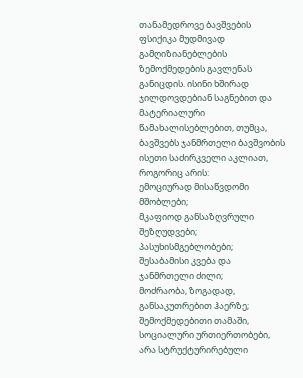თანამედროვე ბავშვების ფსიქიკა მუდმივად გამღიზიანებლების ზემოქმედების გავლენას განიცდის. ისინი ხშირად ჯილდოვდებიან საგნებით და მატერიალური წამახალისებლებით, თუმცა, ბავშვებს ჯანმრთელი ბავშვობის ისეთი საძირკველი აკლიათ, როგორიც არის:
ემოციურად მისაწვდომი მშობლები;
მკაფიოდ განსაზღვრული შეზღუდვები;
პასუხისმგებლობები;
შესაბამისი კვება და ჯანმრთელი ძილი;
მოძრაობა, ზოგადად, განსაკუთრებით ჰაერზე;
შემოქმედებითი თამაში, სოციალური ურთიერთობები, არა სტრუქტურირებული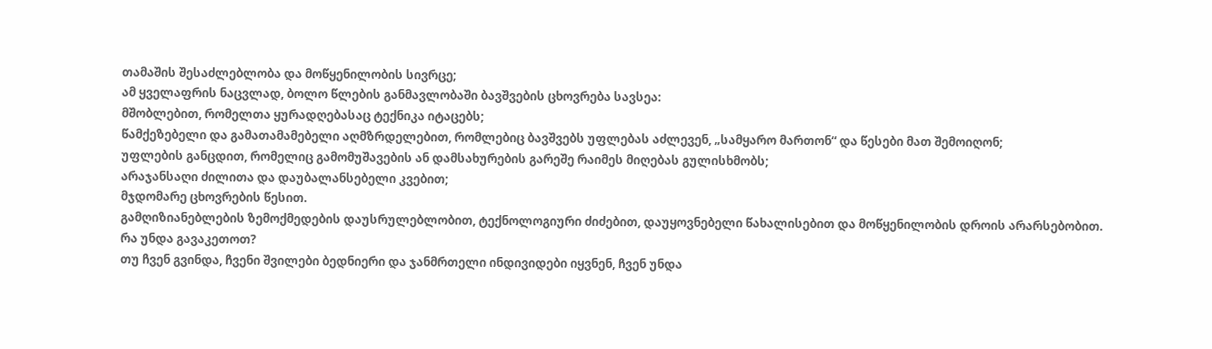თამაშის შესაძლებლობა და მოწყენილობის სივრცე;
ამ ყველაფრის ნაცვლად, ბოლო წლების განმავლობაში ბავშვების ცხოვრება სავსეა:
მშობლებით, რომელთა ყურადღებასაც ტექნიკა იტაცებს;
წამქეზებელი და გამათამამებელი აღმზრდელებით, რომლებიც ბავშვებს უფლებას აძლევენ, „სამყარო მართონ“ და წესები მათ შემოიღონ;
უფლების განცდით, რომელიც გამომუშავების ან დამსახურების გარეშე რაიმეს მიღებას გულისხმობს;
არაჯანსაღი ძილითა და დაუბალანსებელი კვებით;
მჯდომარე ცხოვრების წესით.
გამღიზიანებლების ზემოქმედების დაუსრულებლობით, ტექნოლოგიური ძიძებით, დაუყოვნებელი წახალისებით და მოწყენილობის დროის არარსებობით.
რა უნდა გავაკეთოთ?
თუ ჩვენ გვინდა, ჩვენი შვილები ბედნიერი და ჯანმრთელი ინდივიდები იყვნენ, ჩვენ უნდა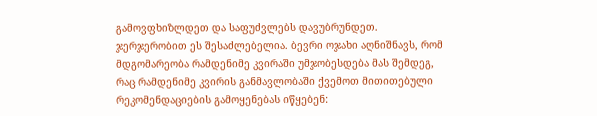გამოვფხიზლდეთ და საფუძვლებს დავუბრუნდეთ. ჯერჯერობით ეს შესაძლებელია. ბევრი ოჯახი აღნიშნავს, რომ მდგომარეობა რამდენიმე კვირაში უმჯობესდება მას შემდეგ, რაც რამდენიმე კვირის განმავლობაში ქვემოთ მითითებული რეკომენდაციების გამოყენებას იწყებენ: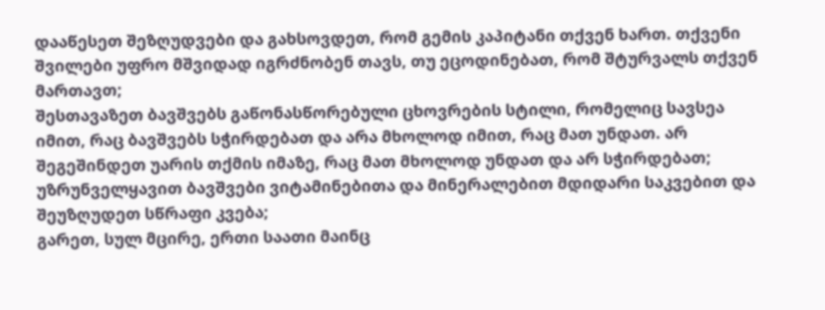დააწესეთ შეზღუდვები და გახსოვდეთ, რომ გემის კაპიტანი თქვენ ხართ. თქვენი შვილები უფრო მშვიდად იგრძნობენ თავს, თუ ეცოდინებათ, რომ შტურვალს თქვენ მართავთ;
შესთავაზეთ ბავშვებს გაწონასწორებული ცხოვრების სტილი, რომელიც სავსეა იმით, რაც ბავშვებს სჭირდებათ და არა მხოლოდ იმით, რაც მათ უნდათ. არ შეგეშინდეთ უარის თქმის იმაზე, რაც მათ მხოლოდ უნდათ და არ სჭირდებათ;
უზრუნველყავით ბავშვები ვიტამინებითა და მინერალებით მდიდარი საკვებით და შეუზღუდეთ სწრაფი კვება;
გარეთ, სულ მცირე, ერთი საათი მაინც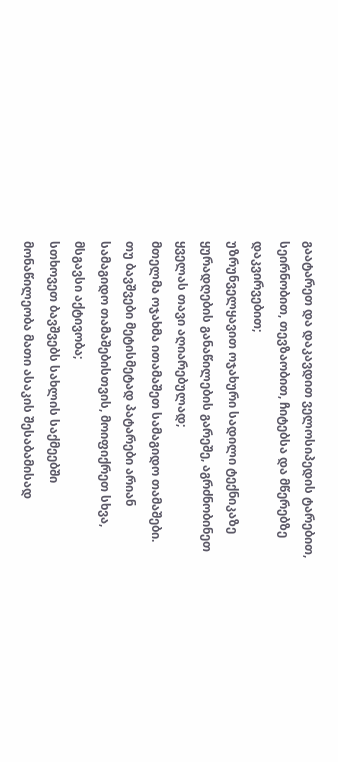გაატარეთ და დაკავდით ველოსიპედის ტარებით, სეირნობით, თევზაობით, ჩიტებსა და მწერებზე დაკვირვებით;
უზრუნველყავით ოჯახური სადილი ტექნიკაზე ყურადღების განაწილების გარეშე, აგრძნობინეთ ყველას თავი აღიარებულად;
მთელმა ოჯახმა ითამაშეთ სამაგიდო თამაშები. თუ ბავშვები მეტისმეტად პატარები არიან სამაგიდო თამაშებისთვის, მოიფიქრეთ სხვა, მსგავსი აქტივობა;
სთხოვეთ ბავშვებს სახლის საქმეებში მონაწილეობა მათი ასაკის შესაბამისად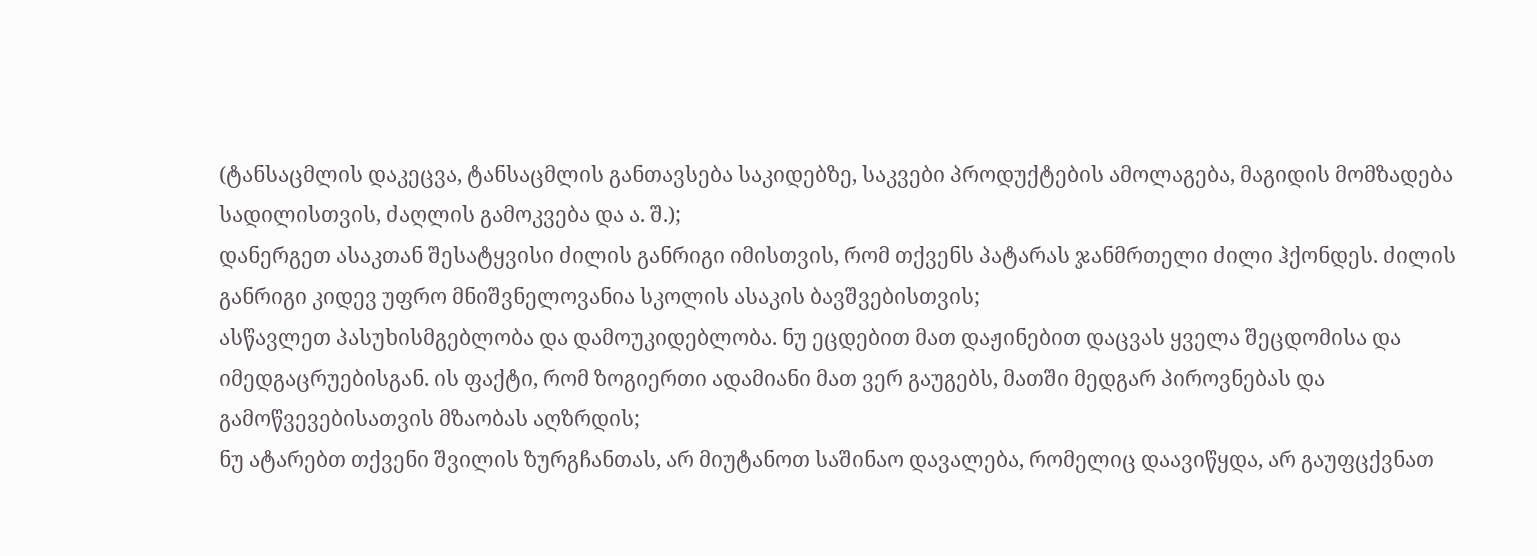(ტანსაცმლის დაკეცვა, ტანსაცმლის განთავსება საკიდებზე, საკვები პროდუქტების ამოლაგება, მაგიდის მომზადება სადილისთვის, ძაღლის გამოკვება და ა. შ.);
დანერგეთ ასაკთან შესატყვისი ძილის განრიგი იმისთვის, რომ თქვენს პატარას ჯანმრთელი ძილი ჰქონდეს. ძილის განრიგი კიდევ უფრო მნიშვნელოვანია სკოლის ასაკის ბავშვებისთვის;
ასწავლეთ პასუხისმგებლობა და დამოუკიდებლობა. ნუ ეცდებით მათ დაჟინებით დაცვას ყველა შეცდომისა და იმედგაცრუებისგან. ის ფაქტი, რომ ზოგიერთი ადამიანი მათ ვერ გაუგებს, მათში მედგარ პიროვნებას და გამოწვევებისათვის მზაობას აღზრდის;
ნუ ატარებთ თქვენი შვილის ზურგჩანთას, არ მიუტანოთ საშინაო დავალება, რომელიც დაავიწყდა, არ გაუფცქვნათ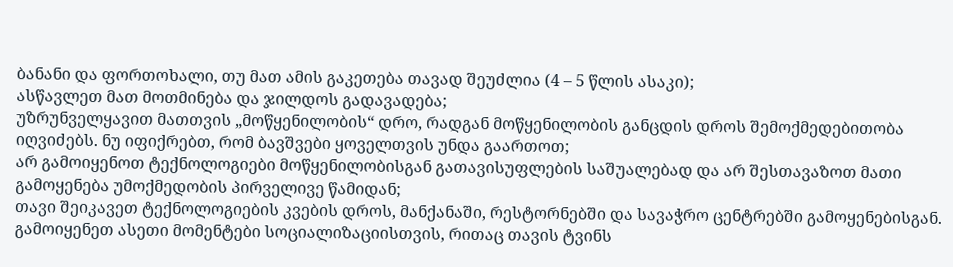ბანანი და ფორთოხალი, თუ მათ ამის გაკეთება თავად შეუძლია (4 – 5 წლის ასაკი);
ასწავლეთ მათ მოთმინება და ჯილდოს გადავადება;
უზრუნველყავით მათთვის „მოწყენილობის“ დრო, რადგან მოწყენილობის განცდის დროს შემოქმედებითობა იღვიძებს. ნუ იფიქრებთ, რომ ბავშვები ყოველთვის უნდა გაართოთ;
არ გამოიყენოთ ტექნოლოგიები მოწყენილობისგან გათავისუფლების საშუალებად და არ შესთავაზოთ მათი გამოყენება უმოქმედობის პირველივე წამიდან;
თავი შეიკავეთ ტექნოლოგიების კვების დროს, მანქანაში, რესტორნებში და სავაჭრო ცენტრებში გამოყენებისგან. გამოიყენეთ ასეთი მომენტები სოციალიზაციისთვის, რითაც თავის ტვინს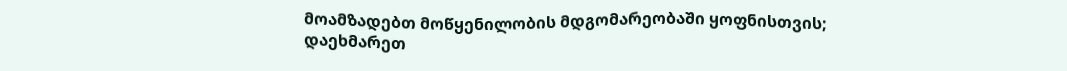მოამზადებთ მოწყენილობის მდგომარეობაში ყოფნისთვის;
დაეხმარეთ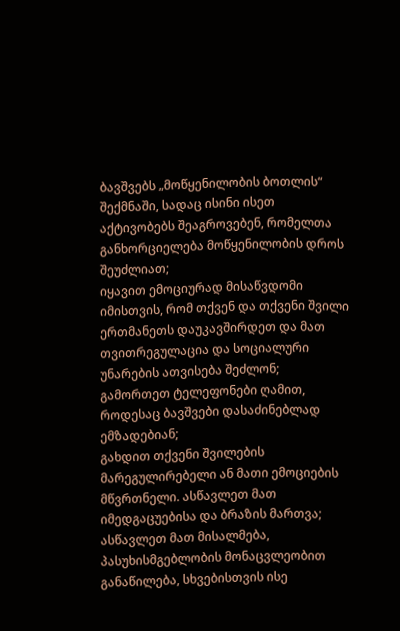ბავშვებს „მოწყენილობის ბოთლის“ შექმნაში, სადაც ისინი ისეთ აქტივობებს შეაგროვებენ, რომელთა განხორციელება მოწყენილობის დროს შეუძლიათ;
იყავით ემოციურად მისაწვდომი იმისთვის, რომ თქვენ და თქვენი შვილი ერთმანეთს დაუკავშირდეთ და მათ თვითრეგულაცია და სოციალური უნარების ათვისება შეძლონ;
გამორთეთ ტელეფონები ღამით, როდესაც ბავშვები დასაძინებლად ემზადებიან;
გახდით თქვენი შვილების მარეგულირებელი ან მათი ემოციების მწვრთნელი. ასწავლეთ მათ იმედგაცუებისა და ბრაზის მართვა;
ასწავლეთ მათ მისალმება, პასუხისმგებლობის მონაცვლეობით განაწილება, სხვებისთვის ისე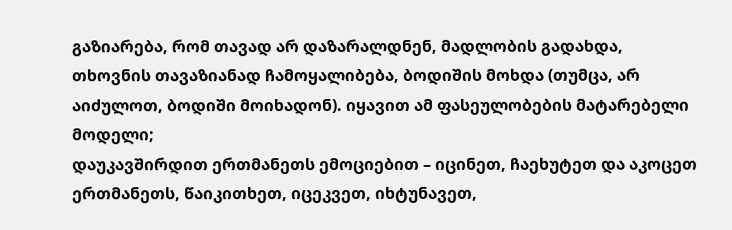გაზიარება, რომ თავად არ დაზარალდნენ, მადლობის გადახდა, თხოვნის თავაზიანად ჩამოყალიბება, ბოდიშის მოხდა (თუმცა, არ აიძულოთ, ბოდიში მოიხადონ). იყავით ამ ფასეულობების მატარებელი მოდელი;
დაუკავშირდით ერთმანეთს ემოციებით – იცინეთ, ჩაეხუტეთ და აკოცეთ ერთმანეთს, წაიკითხეთ, იცეკვეთ, იხტუნავეთ,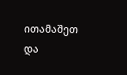ითამაშეთ და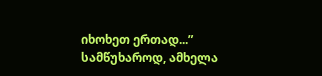იხოხეთ ერთად...”
სამწუხაროდ, ამხელა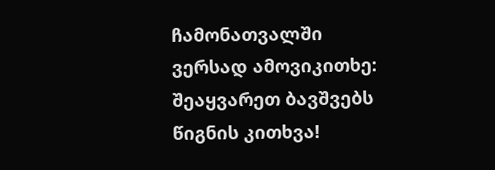ჩამონათვალში ვერსად ამოვიკითხე: შეაყვარეთ ბავშვებს წიგნის კითხვა!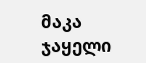მაკა ჯაყელი